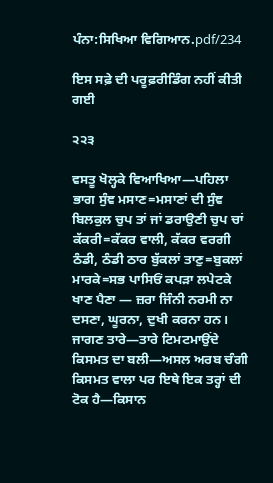ਪੰਨਾ:ਸਿਖਿਆ ਵਿਗਿਆਨ.pdf/234

ਇਸ ਸਫ਼ੇ ਦੀ ਪਰੂਫ਼ਰੀਡਿੰਗ ਨਹੀਂ ਕੀਤੀ ਗਈ

੨੨੩

ਵਸਤੂ ਖੋਲ੍ਹਕੇ ਵਿਆਖਿਆ—ਪਹਿਲਾ ਭਾਗ ਸੁੰਞ ਮਸਾਣ=ਮਸਾਣਾਂ ਦੀ ਸੁੰਞ ਬਿਲਕੁਲ ਚੁਪ ਤਾਂ ਜਾਂ ਡਰਾਉਣੀ ਚੁਪ ਚਾਂ ਕੱਕਰੀ=ਕੱਕਰ ਵਾਲੀ, ਕੱਕਰ ਵਰਗੀ ਠੰਡੀ, ਠੰਡੀ ਠਾਰ ਬੁੱਕਲਾਂ ਤਾਣੁ=ਬੁਕਲਾਂ ਮਾਰਕੇ=ਸਭ ਪਾਸਿਓਂ ਕਪੜਾ ਲਪੇਟਕੇ ਖਾਣ ਪੈਣਾ — ਜ਼ਰਾ ਜਿੰਨੀ ਨਰਮੀ ਨਾ ਦਸਣਾ, ਘੂਰਨਾ, ਦੁਖੀ ਕਰਨਾ ਹਨ। ਜਾਗਣ ਤਾਰੇ—ਤਾਰੇ ਟਿਮਟਮਾਉਂਦੇ ਕਿਸਮਤ ਦਾ ਬਲੀ—ਅਸਲ ਅਰਬ ਚੰਗੀ ਕਿਸਮਤ ਵਾਲਾ ਪਰ ਇਥੇ ਇਕ ਤਰ੍ਹਾਂ ਦੀ ਟੋਕ ਹੈ—ਕਿਸਾਨ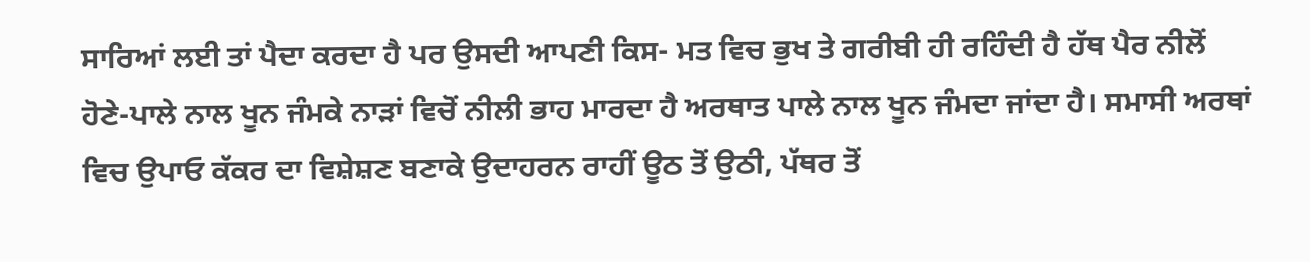ਸਾਰਿਆਂ ਲਈ ਤਾਂ ਪੈਦਾ ਕਰਦਾ ਹੈ ਪਰ ਉਸਦੀ ਆਪਣੀ ਕਿਸ- ਮਤ ਵਿਚ ਭੁਖ ਤੇ ਗਰੀਬੀ ਹੀ ਰਹਿੰਦੀ ਹੈ ਹੱਥ ਪੈਰ ਨੀਲੋਂ ਹੋਣੇ-ਪਾਲੇ ਨਾਲ ਖੂਨ ਜੰਮਕੇ ਨਾੜਾਂ ਵਿਚੋਂ ਨੀਲੀ ਭਾਹ ਮਾਰਦਾ ਹੈ ਅਰਥਾਤ ਪਾਲੇ ਨਾਲ ਖੂਨ ਜੰਮਦਾ ਜਾਂਦਾ ਹੈ। ਸਮਾਸੀ ਅਰਥਾਂ ਵਿਚ ਉਪਾਓ ਕੱਕਰ ਦਾ ਵਿਸ਼ੇਸ਼ਣ ਬਣਾਕੇ ਉਦਾਹਰਨ ਰਾਹੀਂ ਊਠ ਤੋਂ ਉਠੀ, ਪੱਥਰ ਤੋਂ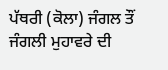ਪੱਥਰੀ (ਕੋਲਾ) ਜੰਗਲ ਤੌਂ ਜੰਗਲੀ ਮੁਹਾਵਰੇ ਦੀ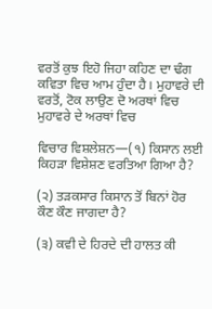ਵਰਤੋਂ ਕੁਝ ਇਹੋ ਜਿਹਾ ਕਹਿਣ ਦਾ ਢੰਗ ਕਵਿਤਾ ਵਿਚ ਆਮ ਹੁੰਦਾ ਹੈ। ਮੁਹਾਵਰੇ ਦੀ ਵਰਤੋਂ, ਟੋਕ ਲਾਉਣ ਦੋ ਅਰਥਾਂ ਵਿਚ ਮੁਹਾਵਰੇ ਦੇ ਅਰਥਾਂ ਵਿਚ

ਵਿਚਾਰ ਵਿਸ਼ਲੇਸ਼ਨ—(੧) ਕਿਸਾਨ ਲਈ ਕਿਹੜਾ ਵਿਸ਼ੇਸ਼ਣ ਵਰਤਿਆ ਗਿਆ ਹੈ?

(੨) ਤੜਕਸਾਰ ਕਿਸਾਨ ਤੋਂ ਬਿਨਾਂ ਹੋਰ ਕੌਣ ਕੌਣ ਜਾਗਦਾ ਹੈ?

(੩) ਕਵੀ ਦੇ ਹਿਰਦੇ ਦੀ ਹਾਲਤ ਕੀ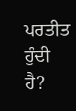ਪਰਤੀਤ ਹੁੰਦੀ ਹੈ?